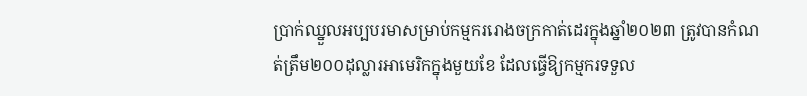ប្រាក់ឈ្នួលអប្បបរមាសម្រាប់កម្មកររោងចក្រកាត់ដេរក្នុងឆ្នាំ២០២៣ ត្រូវបានកំណត់ត្រឹម២០០ដុល្លារអាមេរិកក្នុងមួយខែ ដែលធ្វើឱ្យកម្មករទទួល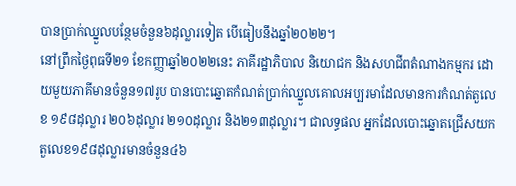បានប្រាក់ឈ្នួលបន្ថែមចំនួន៦ដុល្លារទៀត បើធៀបនឹងឆ្នាំ២០២២។
នៅព្រឹកថ្ងៃពុធទី២១ ខែកញ្ញាឆ្នាំ២០២២នេះ ភាគីរដ្ឋាភិបាល និយោជក និងសហជីពតំណាងកម្មករ ដោយមួយភាគីមានចំនួន១៧រូប បានបោះឆ្នោតកំណត់ប្រាក់ឈ្នួលគោលអប្បរមាដែលមានការកំណត់តួលេខ ១៩៨ដុល្លារ ២០៦ដុល្លារ ២១០ដុល្លារ និង២១៣ដុល្លារ។ ជាលទ្ធផល អ្នកដែលបោះឆ្នោតជ្រើសយកតួលេខ១៩៨ដុល្លារមានចំនួន៤៦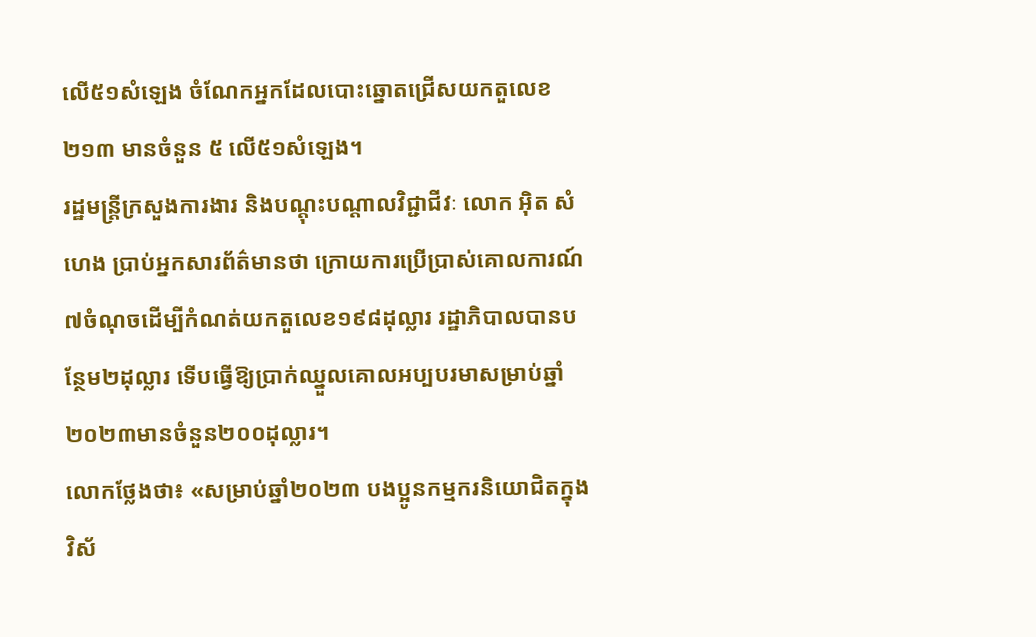លើ៥១សំឡេង ចំណែកអ្នកដែលបោះឆ្នោតជ្រើសយកតួលេខ២១៣ មានចំនួន ៥ លើ៥១សំឡេង។
រដ្ឋមន្រ្តីក្រសួងការងារ និងបណ្តុះបណ្តាលវិជ្ជាជីវៈ លោក អ៊ិត សំហេង ប្រាប់អ្នកសារព័ត៌មានថា ក្រោយការប្រើប្រាស់គោលការណ៍៧ចំណុចដើម្បីកំណត់យកតួលេខ១៩៨ដុល្លារ រដ្ឋាភិបាលបានបន្ថែម២ដុល្លារ ទើបធ្វើឱ្យប្រាក់ឈ្នួលគោលអប្បបរមាសម្រាប់ឆ្នាំ២០២៣មានចំនួន២០០ដុល្លារ។
លោកថ្លែងថា៖ «សម្រាប់ឆ្នាំ២០២៣ បងប្អូនកម្មករនិយោជិតក្នុងវិស័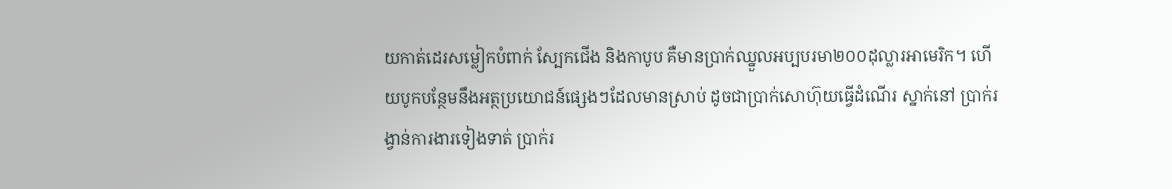យកាត់ដេរសម្លៀកបំពាក់ ស្បែកជើង និងកាបូប គឺមានប្រាក់ឈ្នួលអប្បបរមា២០០ដុល្លារអាមេរិក។ ហើយបូកបន្ថែមនឹងអត្ថប្រយោជន៍ផ្សេងៗដែលមានស្រាប់ ដូចជាប្រាក់សោហ៊ុយធ្វើដំណើរ ស្នាក់នៅ ប្រាក់រង្វាន់ការងារទៀងទាត់ ប្រាក់រ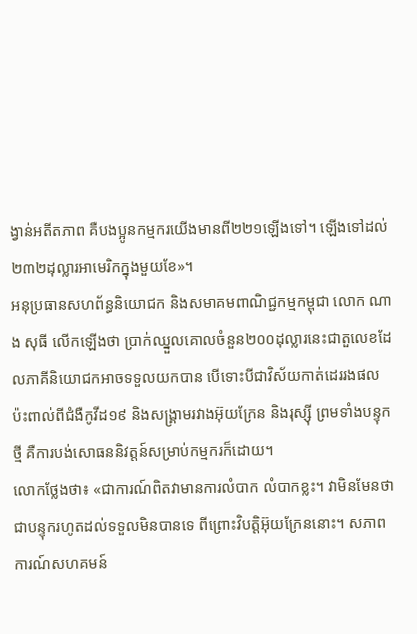ង្វាន់អតីតភាព គឺបងប្អូនកម្មករយើងមានពី២២១ឡើងទៅ។ ឡើងទៅដល់២៣២ដុល្លារអាមេរិកក្នុងមួយខែ»។
អនុប្រធានសហព័ន្ធនិយោជក និងសមាគមពាណិជ្ជកម្មកម្ពុជា លោក ណាង សុធី លើកឡើងថា ប្រាក់ឈ្នួលគោលចំនួន២០០ដុល្លារនេះជាតួលេខដែលភាគីនិយោជកអាចទទួលយកបាន បើទោះបីជាវិស័យកាត់ដេររងផលប៉ះពាល់ពីជំងឺកូវីដ១៩ និងសង្គ្រាមរវាងអ៊ុយក្រែន និងរុស្ស៊ី ព្រមទាំងបន្ទុកថ្មី គឺការបង់សោធននិវត្តន៍សម្រាប់កម្មករក៏ដោយ។
លោកថ្លែងថា៖ «ជាការណ៍ពិតវាមានការលំបាក លំបាកខ្លះ។ វាមិនមែនថា ជាបន្ទុករហូតដល់ទទួលមិនបានទេ ពីព្រោះវិបត្តិអ៊ុយក្រែននោះ។ សភាពការណ៍សហគមន៍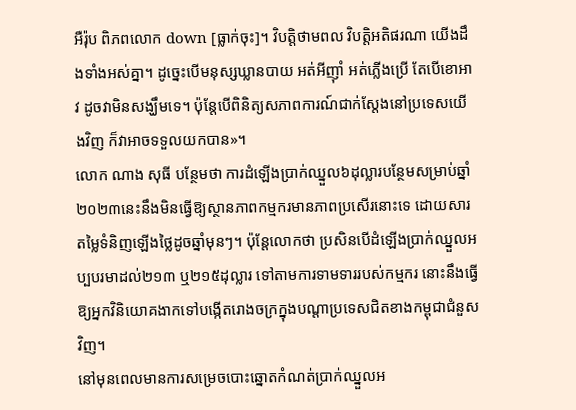អឺរ៉ុប ពិភពលោក down [ធ្លាក់ចុះ]។ វិបត្តិថាមពល វិបត្តិអតិផរណា យើងដឹងទាំងអស់គ្នា។ ដូច្នេះបើមនុស្សឃ្លានបាយ អត់អីញ៉ាំ អត់ភ្លើងប្រើ តែបើខោអាវ ដូចវាមិនសង្ឃឹមទេ។ ប៉ុន្តែបើពិនិត្យសភាពការណ៍ជាក់ស្តែងនៅប្រទេសយើងវិញ ក៏វាអាចទទួលយកបាន»។
លោក ណាង សុធី បន្ថែមថា ការដំឡើងប្រាក់ឈ្នួល៦ដុល្លារបន្ថែមសម្រាប់ឆ្នាំ២០២៣នេះនឹងមិនធ្វើឱ្យស្ថានភាពកម្មករមានភាពប្រសើរនោះទេ ដោយសារតម្លៃទំនិញឡើងថ្លៃដូចឆ្នាំមុនៗ។ ប៉ុន្តែលោកថា ប្រសិនបើដំឡើងប្រាក់ឈ្នួលអប្បបរមាដល់២១៣ ឬ២១៥ដុល្លារ ទៅតាមការទាមទាររបស់កម្មករ នោះនឹងធ្វើឱ្យអ្នកវិនិយោគងាកទៅបង្កើតរោងចក្រក្នុងបណ្តាប្រទេសជិតខាងកម្ពុជាជំនួសវិញ។
នៅមុនពេលមានការសម្រេចបោះឆ្នោតកំណត់ប្រាក់ឈ្នួលអ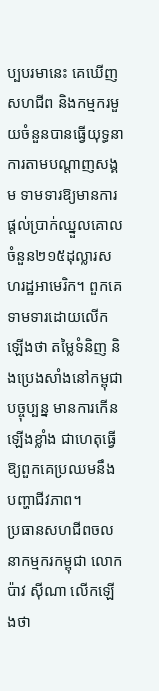ប្បបរមានេះ គេឃើញសហជីព និងកម្មករមួយចំនួនបានធ្វើយុទ្ធនាការតាមបណ្តាញសង្គម ទាមទារឱ្យមានការផ្តល់ប្រាក់ឈ្នួលគោលចំនួន២១៥ដុល្លារសហរដ្ឋអាមេរិក។ ពួកគេទាមទារដោយលើកឡើងថា តម្លៃទំនិញ និងប្រេងសាំងនៅកម្ពុជាបច្ចុប្បន្ន មានការកើនឡើងខ្លាំង ជាហេតុធ្វើឱ្យពួកគេប្រឈមនឹងបញ្ហាជីវភាព។
ប្រធានសហជីពចលនាកម្មករកម្ពុជា លោក ប៉ាវ ស៊ីណា លើកឡើងថា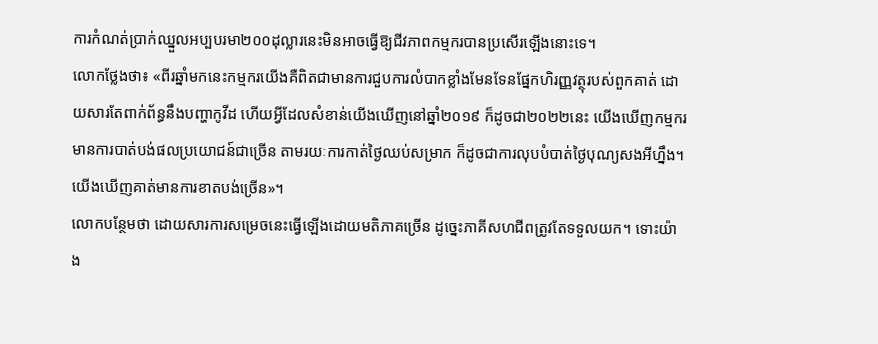ការកំណត់ប្រាក់ឈ្នួលអប្បបរមា២០០ដុល្លារនេះមិនអាចធ្វើឱ្យជីវភាពកម្មករបានប្រសើរឡើងនោះទេ។
លោកថ្លែងថា៖ «ពីរឆ្នាំមកនេះកម្មករយើងគឺពិតជាមានការជួបការលំបាកខ្លាំងមែនទែនផ្នែកហិរញ្ញវត្ថុរបស់ពួកគាត់ ដោយសារតែពាក់ព័ន្ធនឹងបញ្ហាកូវីដ ហើយអ្វីដែលសំខាន់យើងឃើញនៅឆ្នាំ២០១៩ ក៏ដូចជា២០២២នេះ យើងឃើញកម្មករមានការបាត់បង់ផលប្រយោជន៍ជាច្រើន តាមរយៈការកាត់ថ្ងៃឈប់សម្រាក ក៏ដូចជាការលុបបំបាត់ថ្ងៃបុណ្យសងអីហ្នឹង។ យើងឃើញគាត់មានការខាតបង់ច្រើន»។
លោកបន្ថែមថា ដោយសារការសម្រេចនេះធ្វើឡើងដោយមតិភាគច្រើន ដូច្នេះភាគីសហជីពត្រូវតែទទួលយក។ ទោះយ៉ាង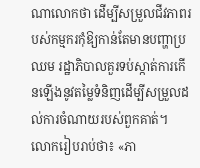ណាលោកថា ដើម្បីសម្រួលជីវភាពរបស់កម្មករកុំឱ្យកាន់តែមានបញ្ហាប្រឈម រដ្ឋាភិបាលគួរទប់ស្កាត់ការកើនឡើងនូវតម្លៃទំនិញដើម្បីសម្រួលដល់ការចំណាយរបស់ពួកគាត់។
លោករៀបរាប់ថា៖ «ភា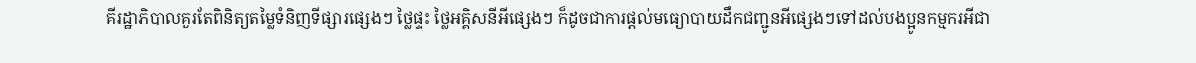គីរដ្ឋាភិបាលគួរតែពិនិត្យតម្លៃទំនិញទីផ្សារផ្សេងៗ ថ្លៃផ្ទះ ថ្លៃអគ្គិសនីអីផ្សេងៗ ក៏ដូចជាការផ្តល់មធ្យោបាយដឹកជញ្ជូនអីផ្សេងៗទៅដល់បងប្អូនកម្មករអីជា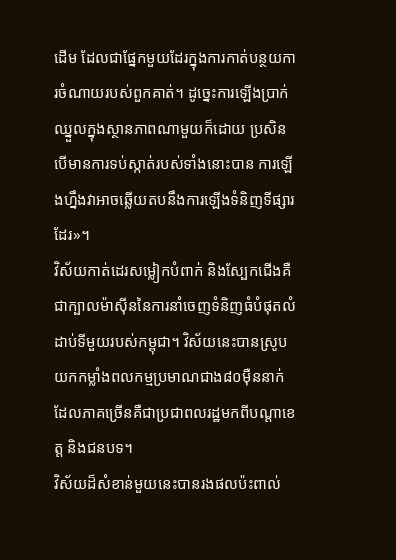ដើម ដែលជាផ្នែកមួយដែរក្នុងការកាត់បន្ថយការចំណាយរបស់ពួកគាត់។ ដូច្នេះការឡើងប្រាក់ឈ្នួលក្នុងស្ថានភាពណាមួយក៏ដោយ ប្រសិនបើមានការទប់ស្កាត់របស់ទាំងនោះបាន ការឡើងហ្នឹងវាអាចឆ្លើយតបនឹងការឡើងទំនិញទីផ្សារដែរ»។
វិស័យកាត់ដេរសម្លៀកបំពាក់ និងស្បែកជើងគឺជាក្បាលម៉ាស៊ីននៃការនាំចេញទំនិញធំបំផុតលំដាប់ទីមួយរបស់កម្ពុជា។ វិស័យនេះបានស្រូបយកកម្លាំងពលកម្មប្រមាណជាង៨០ម៉ឺននាក់ដែលភាគច្រើនគឺជាប្រជាពលរដ្ឋមកពីបណ្តាខេត្ត និងជនបទ។
វិស័យដ៏សំខាន់មួយនេះបានរងផលប៉ះពាល់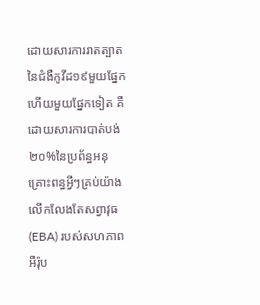ដោយសារការរាតត្បាតនៃជំងឺកូវីដ១៩មួយផ្នែក ហើយមួយផ្នែកទៀត គឺដោយសារការបាត់បង់២០%នៃប្រព័ន្ធអនុគ្រោះពន្ធអ្វីៗគ្រប់យ៉ាងលើកលែងតែសព្វាវុធ (EBA) របស់សហភាពអឺរ៉ុប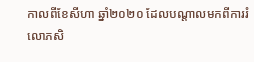កាលពីខែសីហា ឆ្នាំ២០២០ ដែលបណ្តាលមកពីការរំលោភសិ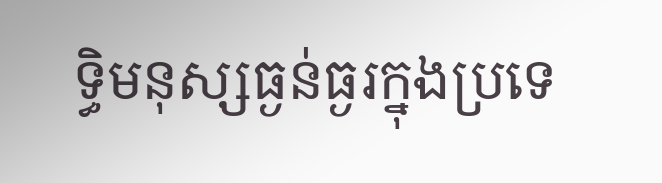ទ្ធិមនុស្សធ្ងន់ធ្ងរក្នុងប្រទេ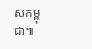សកម្ពុជា៕